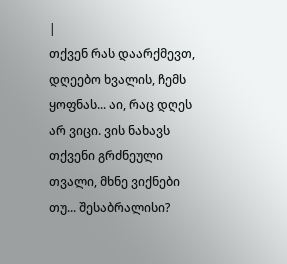|
თქვენ რას დაარქმევთ, დღეებო ხვალის, ჩემს ყოფნას... აი, რაც დღეს არ ვიცი. ვის ნახავს თქვენი გრძნეული თვალი, მხნე ვიქნები თუ... შესაბრალისი?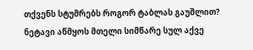თქვენს სტუმრებს როგორ ტაბლას გაუშლით? ნეტავი აწმყოს მთელი სიმწარე სულ აქვე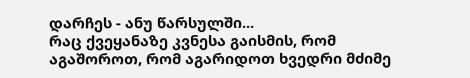დარჩეს - ანუ წარსულში...
რაც ქვეყანაზე კვნესა გაისმის, რომ აგაშოროთ, რომ აგარიდოთ ხვედრი მძიმე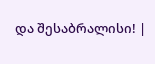და შესაბრალისი! |